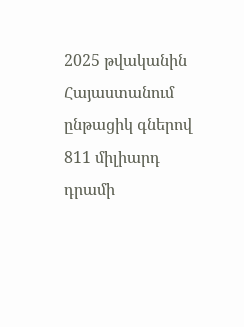2025 թվականին Հայաստանում ընթացիկ գներով 811 միլիարդ դրամի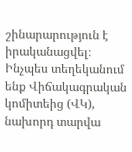շինարարություն է իրականացվել։ Ինչպես տեղեկանում ենք Վիճակագրական կոմիտեից (ՎԿ), նախորդ տարվա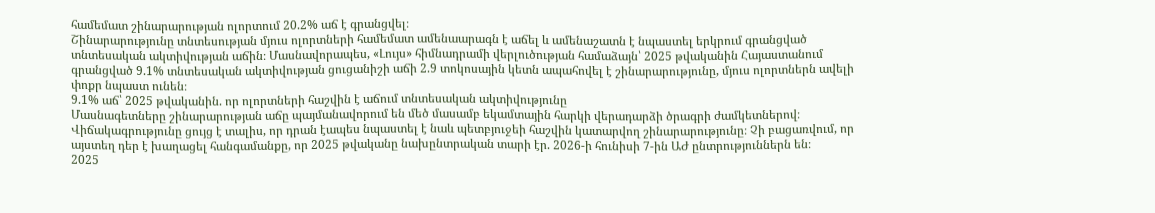համեմատ շինարարության ոլորտում 20.2% աճ է գրանցվել։
Շինարարությունը տնտեսության մյուս ոլորտների համեմատ ամենաարագն է աճել և ամենաշատն է նպաստել երկրում գրանցված տնտեսական ակտիվության աճին։ Մասնավորապես, «Լույս» հիմնադրամի վերլուծության համաձայն՝ 2025 թվականին Հայաստանում գրանցված 9.1% տնտեսական ակտիվության ցուցանիշի աճի 2.9 տոկոսային կետն ապահովել է շինարարությունը, մյուս ոլորտներն ավելի փոքր նպաստ ունեն։
9.1% աճ՝ 2025 թվականին. որ ոլորտների հաշվին է աճում տնտեսական ակտիվությունը
Մասնագետները շինարարության աճը պայմանավորում են մեծ մասամբ եկամտային հարկի վերադարձի ծրագրի ժամկետներով։ Վիճակագրությունը ցույց է տալիս, որ դրան էապես նպաստել է նաև պետբյուջեի հաշվին կատարվող շինարարությունը։ Չի բացառվում, որ այստեղ դեր է խաղացել հանգամանքը, որ 2025 թվականը նախընտրական տարի էր. 2026-ի հունիսի 7-ին ԱԺ ընտրություններն են։
2025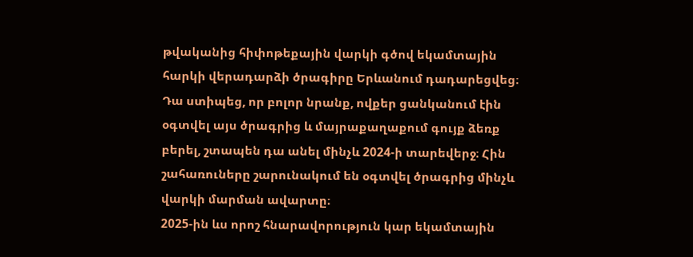թվականից հիփոթեքային վարկի գծով եկամտային հարկի վերադարձի ծրագիրը Երևանում դադարեցվեց։ Դա ստիպեց, որ բոլոր նրանք, ովքեր ցանկանում էին օգտվել այս ծրագրից և մայրաքաղաքում գույք ձեռք բերել, շտապեն դա անել մինչև 2024-ի տարեվերջ։ Հին շահառուները շարունակում են օգտվել ծրագրից մինչև վարկի մարման ավարտը։
2025-ին ևս որոշ հնարավորություն կար եկամտային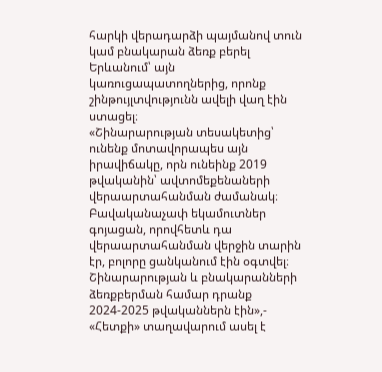հարկի վերադարձի պայմանով տուն կամ բնակարան ձեռք բերել Երևանում՝ այն կառուցապատողներից, որոնք շինթույլտվությունն ավելի վաղ էին ստացել։
«Շինարարության տեսակետից՝ ունենք մոտավորապես այն իրավիճակը, որն ունեինք 2019 թվականին՝ ավտոմեքենաների վերաարտահանման ժամանակ։ Բավականաչափ եկամուտներ գոյացան, որովհետև դա վերաարտահանման վերջին տարին էր, բոլորը ցանկանում էին օգտվել։ Շինարարության և բնակարանների ձեռքբերման համար դրանք 2024-2025 թվականներն էին»,- «Հետքի» տաղավարում ասել է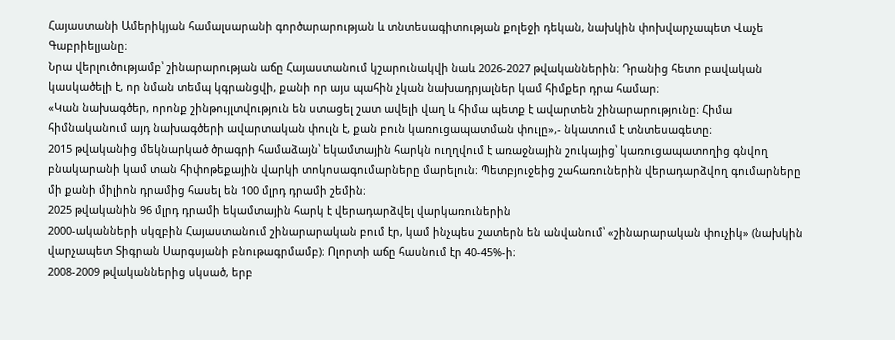Հայաստանի Ամերիկյան համալսարանի գործարարության և տնտեսագիտության քոլեջի դեկան, նախկին փոխվարչապետ Վաչե Գաբրիելյանը։
Նրա վերլուծությամբ՝ շինարարության աճը Հայաստանում կշարունակվի նաև 2026-2027 թվականներին։ Դրանից հետո բավական կասկածելի է, որ նման տեմպ կգրանցվի, քանի որ այս պահին չկան նախադրյալներ կամ հիմքեր դրա համար։
«Կան նախագծեր, որոնք շինթույլտվություն են ստացել շատ ավելի վաղ և հիմա պետք է ավարտեն շինարարությունը։ Հիմա հիմնականում այդ նախագծերի ավարտական փուլն է, քան բուն կառուցապատման փուլը»,- նկատում է տնտեսագետը։
2015 թվականից մեկնարկած ծրագրի համաձայն՝ եկամտային հարկն ուղղվում է առաջնային շուկայից՝ կառուցապատողից գնվող բնակարանի կամ տան հիփոթեքային վարկի տոկոսագումարները մարելուն։ Պետբյուջեից շահառուներին վերադարձվող գումարները մի քանի միլիոն դրամից հասել են 100 մլրդ դրամի շեմին։
2025 թվականին 96 մլրդ դրամի եկամտային հարկ է վերադարձվել վարկառուներին
2000-ականների սկզբին Հայաստանում շինարարական բում էր, կամ ինչպես շատերն են անվանում՝ «շինարարական փուչիկ» (նախկին վարչապետ Տիգրան Սարգսյանի բնութագրմամբ)։ Ոլորտի աճը հասնում էր 40-45%-ի։
2008-2009 թվականներից սկսած, երբ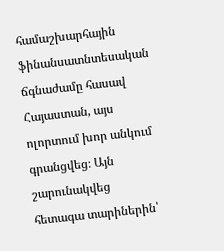համաշխարհային ֆինանսատնտեսական ճգնաժամը հասավ Հայաստան, այս ոլորտում խոր անկում գրանցվեց։ Այն շարունակվեց հետագա տարիներին՝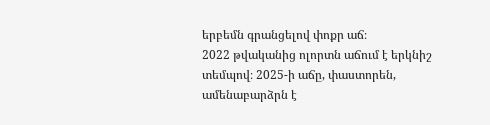երբեմն գրանցելով փոքր աճ։
2022 թվականից ոլորտն աճում է երկնիշ տեմպով։ 2025-ի աճը, փաստորեն, ամենաբարձրն է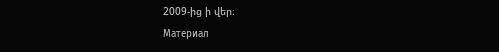2009-ից ի վեր։
Материал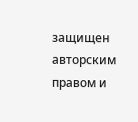защищен авторским правом и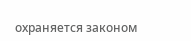охраняется законом